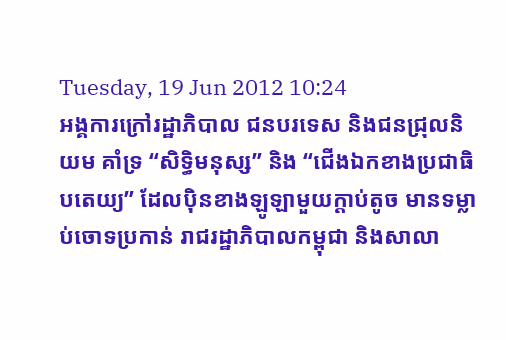Tuesday, 19 Jun 2012 10:24
អង្គការក្រៅរដ្ឋាភិបាល ជនបរទេស និងជនជ្រុលនិយម គាំទ្រ “សិទ្ធិមនុស្ស” និង “ជើងឯកខាងប្រជាធិបតេយ្យ” ដែលប៉ិនខាងឡូឡាមួយក្តាប់តូច មានទម្លាប់ចោទប្រកាន់ រាជរដ្ឋាភិបាលកម្ពុជា និងសាលា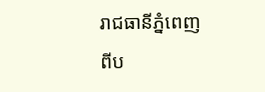រាជធានីភ្នំពេញ ពីប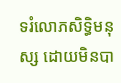ទរំលោភសិទ្ធិមនុស្ស ដោយមិនបា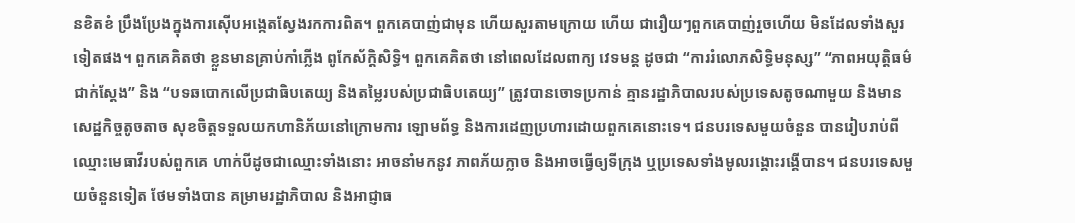នខិតខំ ប្រឹងប្រែងក្នុងការស៊ើបអង្កេតស្វែងរកការពិត។ ពួកគេបាញ់ជាមុន ហើយសួរតាមក្រោយ ហើយ ជារឿយៗពួកគេបាញ់រួចហើយ មិនដែលទាំងសួរទៀតផង។ ពួកគេគិតថា ខ្លួនមានគ្រាប់កាំភ្លើង ពូកែស័ក្តិសិទ្ធិ។ ពួកគេគិតថា នៅពេលដែលពាក្យ វេទមន្ត ដូចជា “ការរំលោភសិទ្ធិមនុស្ស” “ភាពអយុត្តិធម៌ជាក់ស្តែង” និង “បទឆបោកលើប្រជាធិបតេយ្យ និងតម្លៃរបស់ប្រជាធិបតេយ្យ” ត្រូវបានចោទប្រកាន់ គ្មានរដ្ឋាភិបាលរបស់ប្រទេសតូចណាមួយ និងមានសេដ្ឋកិច្ចតូចតាច សុខចិត្តទទួលយកហានិភ័យនៅក្រោមការ ឡោមព័ទ្ធ និងការដេញប្រហារដោយពួកគេនោះទេ។ ជនបរទេសមួយចំនួន បានរៀបរាប់ពីឈ្មោះមេធាវីរបស់ពួកគេ ហាក់បីដូចជាឈ្មោះទាំងនោះ អាចនាំមកនូវ ភាពភ័យក្លាច និងអាចធ្វើឲ្យទីក្រុង ឬប្រទេសទាំងមូលរង្គោះរង្គើបាន។ ជនបរទេសមួយចំនួនទៀត ថែមទាំងបាន គម្រាមរដ្ឋាភិបាល និងអាជ្ញាធ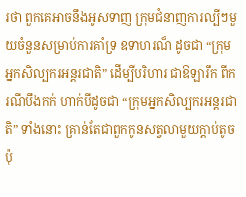រថា ពួកគេអាចនឹងអូសទាញ ក្រុមជំនាញការល្បីៗមួយចំនួនសម្រាប់ការគាំទ្រ ឧទាហរណ៏ ដូចជា “ក្រុមអ្នកសិល្បករអន្តរជាតិ” ដើម្បីបរិហារ ជាឱឡារឹក ពីករណីបឹងកក់ ហាក់បីដូចជា “ក្រុមអ្នកសិល្បករអន្តរជាតិ” ទាំងនោះ គ្រាន់តែជាពួកកូនសត្វលាមួយក្តាប់តូចប៉ុ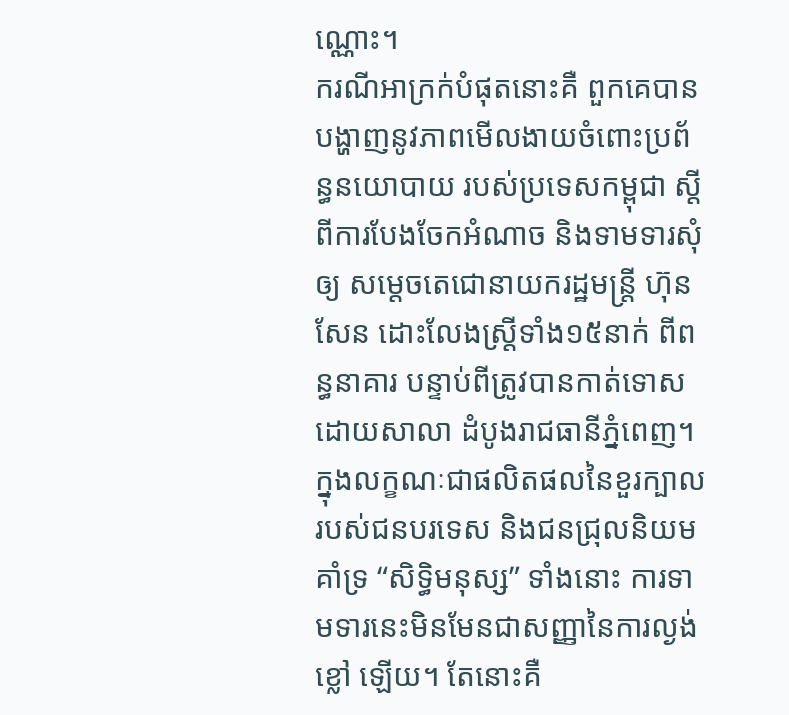ណ្ណោះ។
ករណីអាក្រក់បំផុតនោះគឺ ពួកគេបានបង្ហាញនូវភាពមើលងាយចំពោះប្រព័ន្ធនយោបាយ របស់ប្រទេសកម្ពុជា ស្តីពីការបែងចែកអំណាច និងទាមទារសុំឲ្យ សម្តេចតេជោនាយករដ្ឋមន្ត្រី ហ៊ុន សែន ដោះលែងស្ត្រីទាំង១៥នាក់ ពីពន្ធនាគារ បន្ទាប់ពីត្រូវបានកាត់ទោសដោយសាលា ដំបូងរាជធានីភ្នំពេញ។ ក្នុងលក្ខណៈជាផលិតផលនៃខួរក្បាល របស់ជនបរទេស និងជនជ្រុលនិយមគាំទ្រ “សិទ្ធិមនុស្ស” ទាំងនោះ ការទាមទារនេះមិនមែនជាសញ្ញានៃការល្ងង់ខ្លៅ ឡើយ។ តែនោះគឺ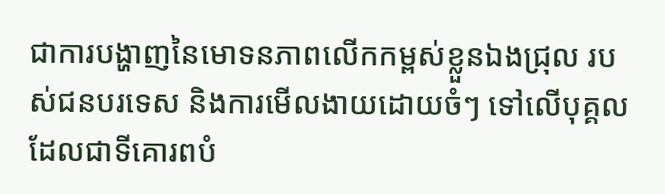ជាការបង្ហាញនៃមោទនភាពលើកកម្ពស់ខ្លួនឯងជ្រុល របស់ជនបរទេស និងការមើលងាយដោយចំៗ ទៅលើបុគ្គល ដែលជាទីគោរពបំ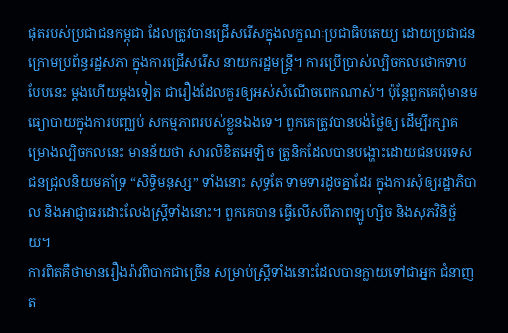ផុតរបស់ប្រជាជនកម្ពុជា ដែលត្រូវបានជ្រើសរើសក្នុងលក្ខណៈប្រជាធិបតេយ្យ ដោយប្រជាជនក្រោមប្រព័ន្ធរដ្ឋសភា ក្នុងការជ្រើសរើស នាយករដ្ឋមន្ត្រី។ ការប្រើប្រាស់ល្បិចកលថោកទាបបែបនេះ ម្តងហើយម្តងទៀត ជារឿងដែលគួរឲ្យអស់សំណើចពេកណាស់។ ប៉ុន្តែពួកគេពុំមានមធ្យោបាយក្នុងការបញ្ឈប់ សកម្មភាពរបស់ខ្លួនឯងទេ។ ពួកគេត្រូវបានបង់ថ្លៃឲ្យ ដើម្បីរក្សាគម្រោងល្បិចកលនេះ មានន័យថា សារលិខិតអេឡិច ត្រូនិកដែលបានបង្ហោះដោយជនបរទេសជនជ្រុលនិយមគាំទ្រ “សិទ្ធិមនុស្ស” ទាំងនោះ សុទ្ធតែ ទាមទារដូចគ្នាដែរ ក្នុងការសុំឲ្យរដ្ឋាភិបាល និងអាជ្ញាធរដោះលែងស្ត្រីទាំងនោះ។ ពួកគេបាន ធ្វើលើសពីភាពឡូហ្សិច និងសុភវិនិច្ឆ័យ។
ការពិតគឺថាមានរឿងរ៉ាវពិបាកជាច្រើន សម្រាប់ស្ត្រីទាំងនោះដែលបានក្លាយទៅជាអ្នក ជំនាញត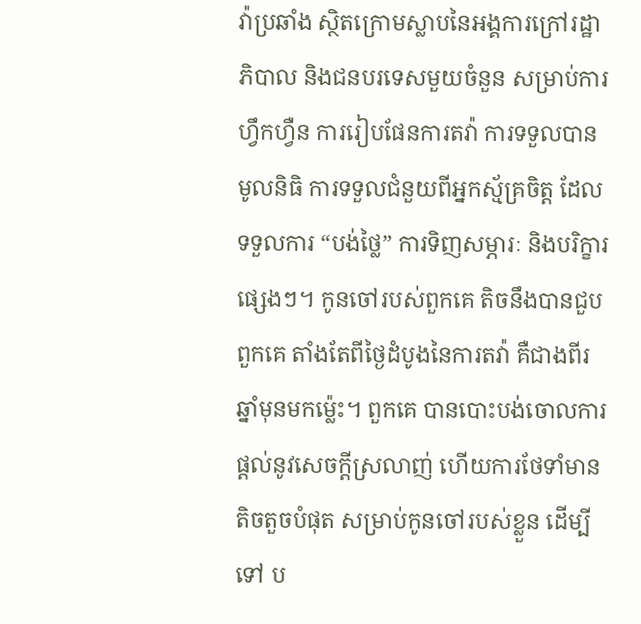វ៉ាប្រឆាំង ស្ថិតក្រោមស្លាបនៃអង្គការក្រៅរដ្ឋាភិបាល និងជនបរទេសមួយចំនួន សម្រាប់ការហ្វឹកហ្វឺន ការរៀបផែនការតវ៉ា ការទទួលបានមូលនិធិ ការទទួលជំនួយពីអ្នកស្ម័គ្រចិត្ត ដែលទទួលការ “បង់ថ្លៃ” ការទិញសម្ភារៈ និងបរិក្ខារផ្សេងៗ។ កូនចៅរបស់ពួកគេ តិចនឹងបានជួបពួកគេ តាំងតែពីថ្ងៃដំបូងនៃការតវ៉ា គឺជាងពីរឆ្នាំមុនមកម្ល៉េះ។ ពួកគេ បានបោះបង់ចោលការ ផ្តល់នូវសេចក្តីស្រលាញ់ ហើយការថែទាំមានតិចតួចបំផុត សម្រាប់កូនចៅរបស់ខ្លួន ដើម្បីទៅ ប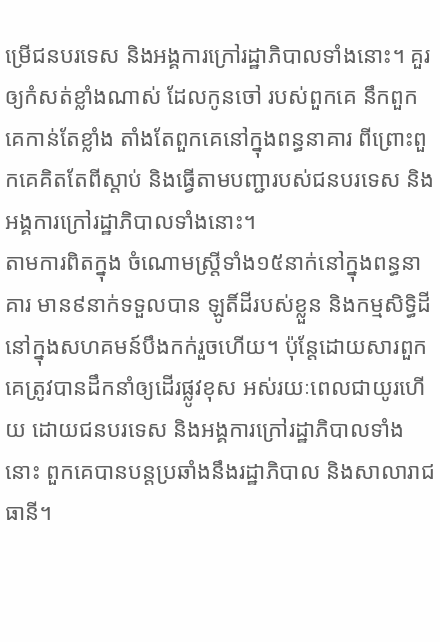ម្រើជនបរទេស និងអង្គការក្រៅរដ្ឋាភិបាលទាំងនោះ។ គួរឲ្យកំសត់ខ្លាំងណាស់ ដែលកូនចៅ របស់ពួកគេ នឹកពួកគេកាន់តែខ្លាំង តាំងតែពួកគេនៅក្នុងពន្ធនាគារ ពីព្រោះពួកគេគិតតែពីស្តាប់ និងធ្វើតាមបញ្ជារបស់ជនបរទេស និងអង្គការក្រៅរដ្ឋាភិបាលទាំងនោះ។
តាមការពិតក្នុង ចំណោមស្ត្រីទាំង១៥នាក់នៅក្នុងពន្ធនាគារ មាន៩នាក់ទទួលបាន ឡូតិ៍ដីរបស់ខ្លួន និងកម្មសិទ្ធិដី នៅក្នុងសហគមន៍បឹងកក់រួចហើយ។ ប៉ុន្តែដោយសារពួកគេត្រូវបានដឹកនាំឲ្យដើរផ្លូវខុស អស់រយៈពេលជាយូរហើយ ដោយជនបរទេស និងអង្គការក្រៅរដ្ឋាភិបាលទាំងនោះ ពួកគេបានបន្តប្រឆាំងនឹងរដ្ឋាភិបាល និងសាលារាជធានី។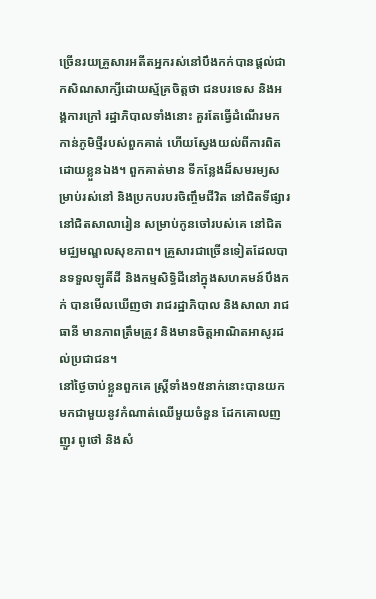ច្រើនរយគ្រួសារអតីតអ្នករស់នៅបឹងកក់បានផ្តល់ជា កសិណសាក្សីដោយស្ម័គ្រចិត្តថា ជនបរទេស និងអង្គការក្រៅ រដ្ឋាភិបាលទាំងនោះ គួរតែធ្វើដំណើរមកកាន់ភូមិថ្មីរបស់ពួកគាត់ ហើយស្វែងយល់ពីការពិតដោយខ្លួនឯង។ ពួកគាត់មាន ទីកន្លែងដ៏សមរម្យសម្រាប់រស់នៅ និងប្រកបរបរចិញ្ចឹមជីវិត នៅជិតទីផ្សារ នៅជិតសាលារៀន សម្រាប់កូនចៅរបស់គេ នៅជិតមជ្ឈមណ្ឌលសុខភាព។ គ្រួសារជាច្រើនទៀតដែលបានទទួលឡូតិ៍ដី និងកម្មសិទ្ធិដីនៅក្នុងសហគមន៍បឹងកក់ បានមើលឃើញថា រាជរដ្ឋាភិបាល និងសាលា រាជធានី មានភាពត្រឹមត្រូវ និងមានចិត្តអាណិតអាសូរដល់ប្រជាជន។
នៅថ្ងៃចាប់ខ្លួនពួកគេ ស្ត្រីទាំង១៥នាក់នោះបានយកមកជាមួយនូវកំណាត់ឈើមួយចំនួន ដែកគោលញញួរ ពូថៅ និងសំ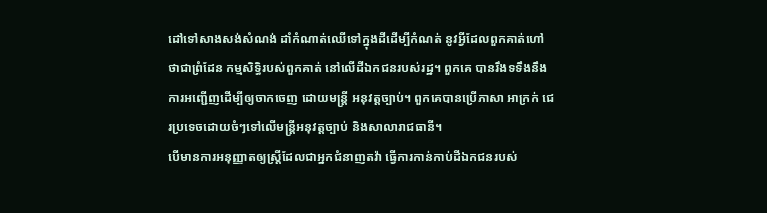ដៅទៅសាងសង់សំណង់ ដាំកំណាត់ឈើទៅក្នុងដីដើម្បីកំណត់ នូវអ្វីដែលពួកគាត់ហៅថាជាព្រំដែន កម្មសិទ្ធិរបស់ពួកគាត់ នៅលើដីឯកជនរបស់រដ្ឋ។ ពួកគេ បានរឹងទទឹងនឹងការអញ្ជើញដើម្បីឲ្យចាកចេញ ដោយមន្ត្រី អនុវត្តច្បាប់។ ពួកគេបានប្រើភាសា អាក្រក់ ជេរប្រទេចដោយចំៗទៅលើមន្ត្រីអនុវត្តច្បាប់ និងសាលារាជធានី។
បើមានការអនុញ្ញាតឲ្យស្ត្រីដែលជាអ្នកជំនាញតវ៉ា ធ្វើការកាន់កាប់ដីឯកជនរបស់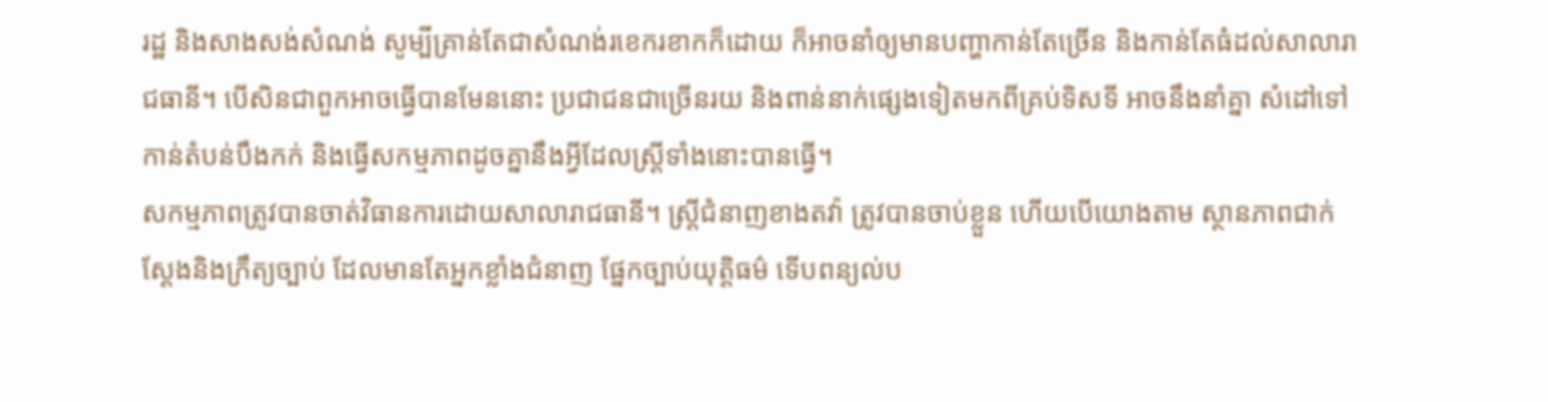រដ្ឋ និងសាងសង់សំណង់ សូម្បីគ្រាន់តែជាសំណង់រខេករខាកក៏ដោយ ក៏អាចនាំឲ្យមានបញ្ហាកាន់តែច្រើន និងកាន់តែធំដល់សាលារាជធានី។ បើសិនជាពួកអាចធ្វើបានមែននោះ ប្រជាជនជាច្រើនរយ និងពាន់នាក់ផ្សេងទៀតមកពីគ្រប់ទិសទី អាចនឹងនាំគ្នា សំដៅទៅកាន់តំបន់បឹងកក់ និងធ្វើសកម្មភាពដូចគ្នានឹងអ្វីដែលស្ត្រីទាំងនោះបានធ្វើ។
សកម្មភាពត្រូវបានចាត់វិធានការដោយសាលារាជធានី។ ស្ត្រីជំនាញខាងតវ៉ា ត្រូវបានចាប់ខ្លួន ហើយបើយោងតាម ស្ថានភាពជាក់ស្តែងនិងក្រឹត្យច្បាប់ ដែលមានតែអ្នកខ្លាំងជំនាញ ផ្នែកច្បាប់យុត្តិធម៌ ទើបពន្យល់ប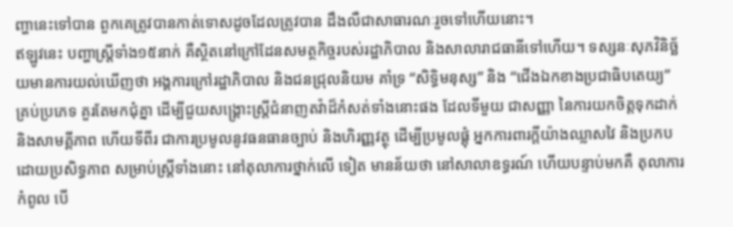ញ្ហានេះទៅបាន ពួកគេត្រូវបានកាត់ទោសដូចដែលត្រូវបាន ដឹងលឺជាសាធារណៈរួចទៅហើយនោះ។
ឥឡូវនេះ បញ្ហាស្ត្រីទាំង១៥នាក់ គឺស្ថិតនៅក្រៅដែនសមត្ថកិច្ចរបស់រដ្ឋាភិបាល និងសាលារាជធានីទៅហើយ។ ទស្សនៈសុភវិនិច្ឆ័យមានការយល់ឃើញថា អង្គការក្រៅរដ្ឋាភិបាល និងជនជ្រុលនិយម គាំទ្រ “សិទ្ធិមនុស្ស” និង “ជើងឯកខាងប្រជាធិបតេយ្យ” គ្រប់ប្រភេទ គួរតែមកជុំគ្នា ដើម្បីជួយសង្គ្រោះស្ត្រីជំនាញតវ៉ាដ៏កំសត់ទាំងនោះផង ដែលទីមួយ ជាសញ្ញា នៃការយកចិត្តទុកដាក់ និងសាមគ្គីភាព ហើយទីពីរ ជាការប្រមូលនូវធនធានច្បាប់ និងហិរញ្ញវត្ថុ ដើម្បីប្រមូលផ្តុំ អ្នកការពារក្តីយ៉ាងឈ្លាសវៃ និងប្រកបដោយប្រសិទ្ធភាព សម្រាប់ស្ត្រីទាំងនោះ នៅតុលាការថ្នាក់លើ ទៀត មានន័យថា នៅសាលាឧទ្ធរណ៍ ហើយបន្ទាប់មកគឺ តុលាការកំពូល បើ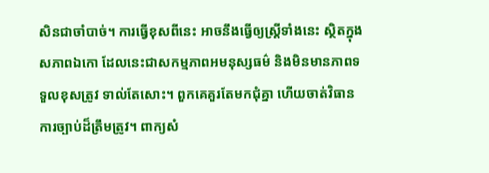សិនជាចាំបាច់។ ការធ្វើខុសពីនេះ អាចនឹងធ្វើឲ្យស្ត្រីទាំងនេះ ស្ថិតក្នុងសភាពឯកោ ដែលនេះជាសកម្មភាពអមនុស្សធម៌ និងមិនមានភាពទទួលខុសត្រូវ ទាល់តែសោះ។ ពួកគេគួរតែមកជុំគ្នា ហើយចាត់វិធានការច្បាប់ដ៏ត្រឹមត្រូវ។ ពាក្យសំ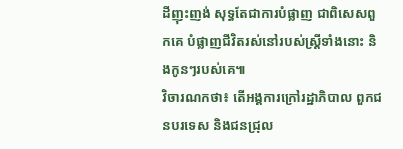ដីញុះញង់ សុទ្ធតែជាការបំផ្លាញ ជាពិសេសពួកគេ បំផ្លាញជីវិតរស់នៅរបស់ស្ត្រីទាំងនោះ និងកូនៗរបស់គេ៕
វិចារណកថា៖ តើអង្គការក្រៅរដ្ឋាភិបាល ពួកជនបរទេស និងជនជ្រុល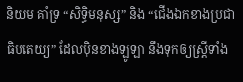និយម គាំទ្រ “សិទ្ធិមនុស្ស” និង “ជើងឯកខាងប្រជាធិបតេយ្យ” ដែលប៉ិនខាងឡូឡា នឹងទុកឲ្យស្ត្រីទាំង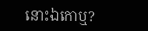នោះឯកោឬ?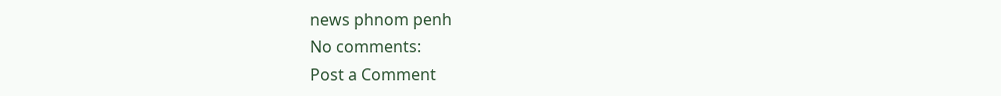news phnom penh
No comments:
Post a Comment